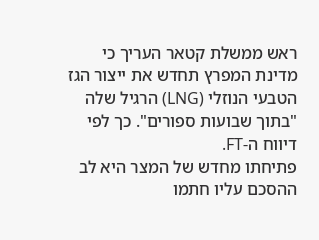ראש ממשלת קטאר העריך כי מדינת המפרץ תחדש את ייצור הגז הטבעי הנוזלי (LNG) הרגיל שלה "בתוך שבועות ספורים". כך לפי דיווח ה-FT.
פתיחתו מחדש של המצר היא לב ההסכם עליו חתמו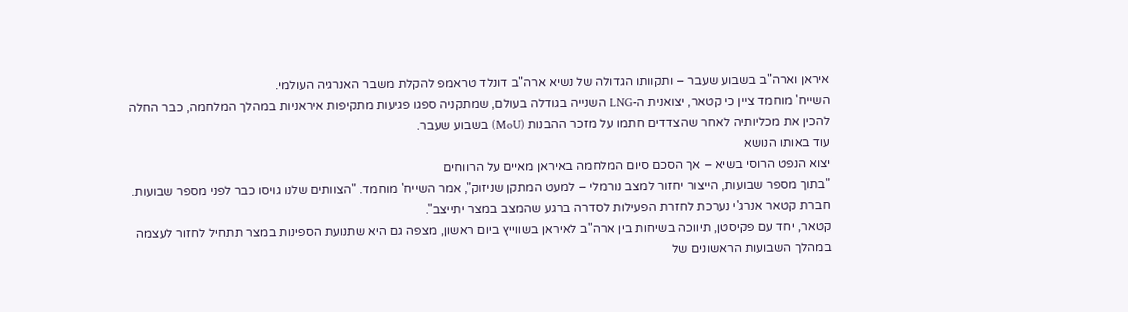איראן וארה"ב בשבוע שעבר – ותקוותו הגדולה של נשיא ארה"ב דונלד טראמפ להקלת משבר האנרגיה העולמי.
השייח' מוחמד ציין כי קטאר, יצואנית ה-LNG השנייה בגודלה בעולם, שמתקניה ספגו פגיעות מתקיפות איראניות במהלך המלחמה, כבר החלה להכין את מכליותיה לאחר שהצדדים חתמו על מזכר ההבנות (MoU) בשבוע שעבר.
עוד באותו הנושא
יצוא הנפט הרוסי בשיא – אך הסכם סיום המלחמה באיראן מאיים על הרווחים
"בתוך מספר שבועות, הייצור יחזור למצב נורמלי – למעט המתקן שניזוק", אמר השייח' מוחמד. "הצוותים שלנו גויסו כבר לפני מספר שבועות. חברת קטאר אנרג'י נערכת לחזרת הפעילות לסדרה ברגע שהמצב במצר יתייצב".
קטאר, יחד עם פקיסטן, תיווכה בשיחות בין ארה"ב לאיראן בשווייץ ביום ראשון, מצפה גם היא שתנועת הספינות במצר תתחיל לחזור לעצמה במהלך השבועות הראשונים של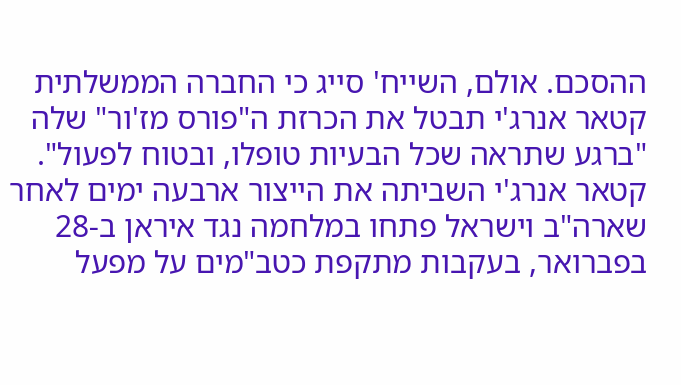ההסכם. אולם, השייח' סייג כי החברה הממשלתית קטאר אנרג'י תבטל את הכרזת ה"פורס מז'ור" שלה "ברגע שתראה שכל הבעיות טופלו, ובטוח לפעול".
קטאר אנרג'י השביתה את הייצור ארבעה ימים לאחר שארה"ב וישראל פתחו במלחמה נגד איראן ב-28 בפברואר, בעקבות מתקפת כטב"מים על מפעל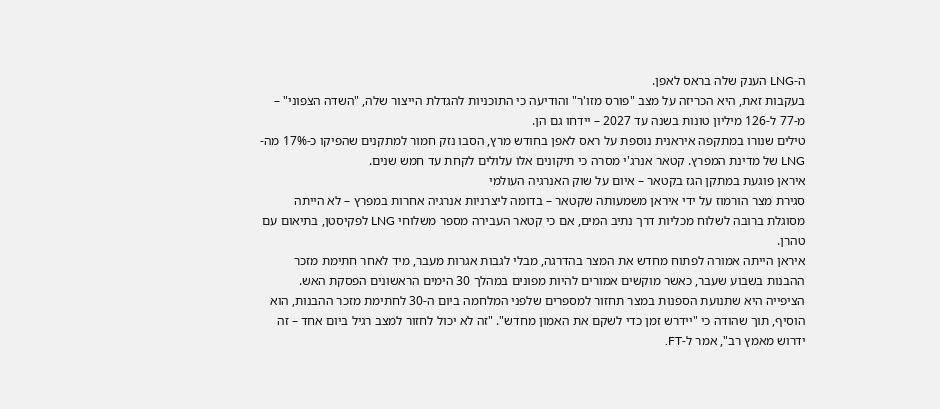ה-LNG הענק שלה בראס לאפן.
בעקבות זאת, היא הכריזה על מצב "פורס מזו'ר" והודיעה כי התוכניות להגדלת הייצור שלה, "השדה הצפוני" – מ-77 ל-126 מיליון טונות בשנה עד 2027 – יידחו גם הן.
טילים שנורו במתקפה איראנית נוספת על ראס לאפן בחודש מרץ, הסבו נזק חמור למתקנים שהפיקו כ-17% מה-LNG של מדינת המפרץ. קטאר אנרג'י מסרה כי תיקונים אלו עלולים לקחת עד חמש שנים.
איראן פוגעת במתקן הגז בקטאר – איום על שוק האנרגיה העולמי
סגירת מצר הורמוז על ידי איראן משמעותה שקטאר – בדומה ליצרניות אנרגיה אחרות במפרץ – לא הייתה מסוגלת ברובה לשלוח מכליות דרך נתיב המים, אם כי קטאר העבירה מספר משלוחי LNG לפקיסטן, בתיאום עם טהרן.
איראן הייתה אמורה לפתוח מחדש את המצר בהדרגה, מבלי לגבות אגרות מעבר, מיד לאחר חתימת מזכר ההבנות בשבוע שעבר, כאשר מוקשים אמורים להיות מפונים במהלך 30 הימים הראשונים הפסקת האש.
הציפייה היא שתנועת הספנות במצר תחזור למספרים שלפני המלחמה ביום ה-30 לחתימת מזכר ההבנות, הוא הוסיף, תוך שהודה כי "יידרש זמן כדי לשקם את האמון מחדש". "זה לא יכול לחזור למצב רגיל ביום אחד – זה ידרוש מאמץ רב", אמר ל-FT.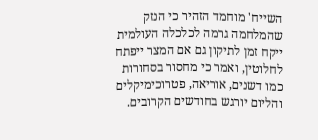השייח' מוחמד הזהיר כי הנזק שהמלחמה גרמה לכלכלה העולמית ייקח זמן לתיקון גם אם המצר ייפתח לחלוטין, ואמר כי מחסור בסחורות כמו דשנים, אוריאה, פטרוכימיקלים והליום יורגש בחודשים הקרובים.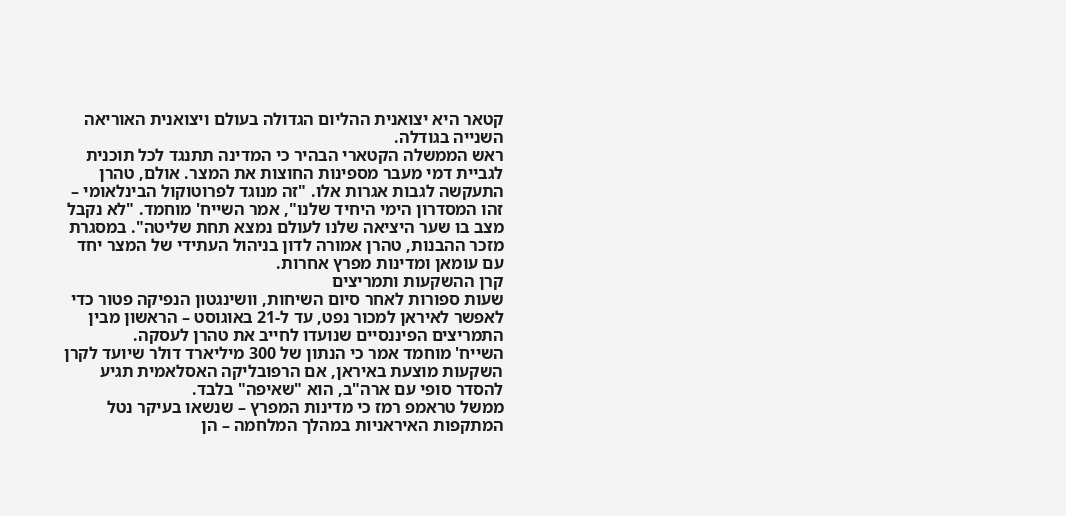קטאר היא יצואנית ההליום הגדולה בעולם ויצואנית האוריאה השנייה בגודלה.
ראש הממשלה הקטארי הבהיר כי המדינה תתנגד לכל תוכנית לגביית דמי מעבר מספינות החוצות את המצר. אולם, טהרן התעקשה לגבות אגרות אלו. "זה מנוגד לפרוטוקול הבינלאומי – זהו המסדרון הימי היחיד שלנו", אמר השייח' מוחמד. "לא נקבל מצב בו שער היציאה שלנו לעולם נמצא תחת שליטה". במסגרת מזכר ההבנות, טהרן אמורה לדון בניהול העתידי של המצר יחד עם עומאן ומדינות מפרץ אחרות.
קרן ההשקעות ותמריצים
שעות ספורות לאחר סיום השיחות, וושינגטון הנפיקה פטור כדי לאפשר לאיראן למכור נפט, עד ל-21 באוגוסט – הראשון מבין התמריצים הפיננסיים שנועדו לחייב את טהרן לעסקה.
השייח' מוחמד אמר כי הנתון של 300 מיליארד דולר שיועד לקרן השקעות מוצעת באיראן, אם הרפובליקה האסלאמית תגיע להסדר סופי עם ארה"ב, הוא "שאיפה" בלבד.
ממשל טראמפ רמז כי מדינות המפרץ – שנשאו בעיקר נטל המתקפות האיראניות במהלך המלחמה – הן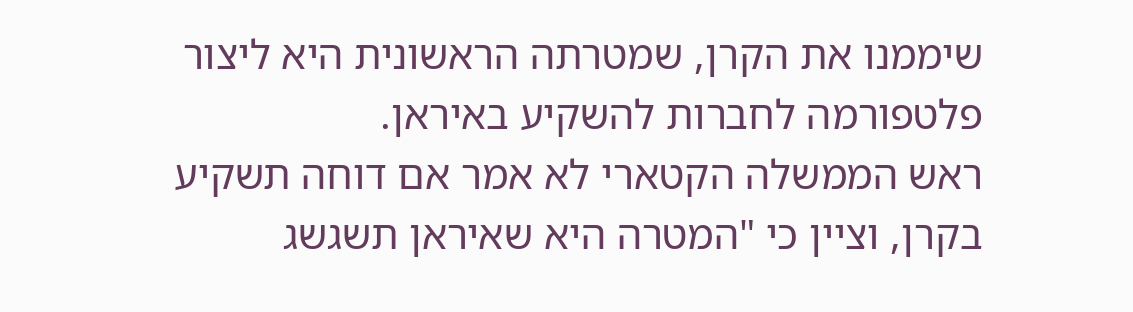שיממנו את הקרן, שמטרתה הראשונית היא ליצור פלטפורמה לחברות להשקיע באיראן.
ראש הממשלה הקטארי לא אמר אם דוחה תשקיע בקרן, וציין כי "המטרה היא שאיראן תשגשג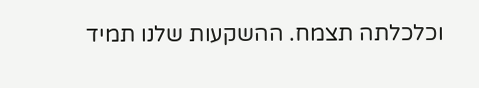וכלכלתה תצמח. ההשקעות שלנו תמיד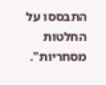התבססו על החלטות מסחריות".